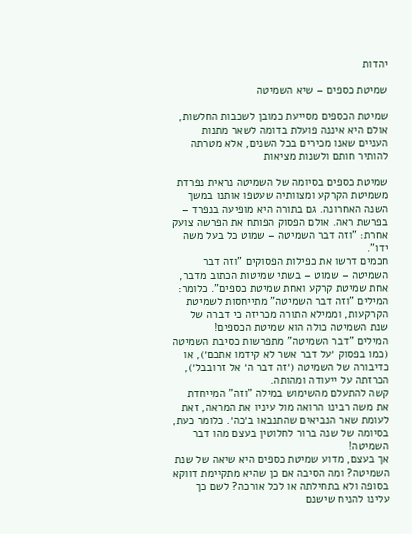יהדות

שמיטת כספים – שיא השמיטה

שמיטת הכספים מסייעת כמובן לשכבות החלשות, אולם היא איננה פועלת בדומה לשאר מתנות העניים שאנו מכירים בכל השנים, אלא מטרתה להותיר חותם ולשנות מציאות

שמיטת כספים בסיומה של השמיטה נראית נפרדת משמיטת הקרקע ומצוותיה שעטפו אותנו במשך השנה האחרונה. גם בתורה היא מופיעה בנפרד – בפרשת ראה. אולם הפסוק הפותח את הפרשה צועק אחרת: "וזה דבר השמיטה – שמוט כל בעל משה ידו".
חכמים דרשו את כפילות הפסוקים "וזה דבר השמיטה – שמוט – בשתי שמיטות הכתוב מדבר, אחת שמיטת קרקע ואחת שמיטת כספים". כלומר: המילים "וזה דבר השמיטה" מתייחסות לשמיטת הקרקעות, וממילא התורה מכריזה כי דברה של שנת השמיטה כולה הוא שמיטת הכספים!
המילים "דבר השמיטה" מתפרשות כסיבת השמיטה (כמו בפסוק ׳על דבר אשר לא קידמו אתכם׳), או כדיבורה של השמיטה (׳זה דבר ה׳ אל זרובבל׳), הכרזתה על ייעודה ומהותה.
קשה להתעלם מהשימוש במילה "וזה" המייחדת את משה רבינו הרואה מול עיניו את המראה, זאת לעומת שאר הנביאים שהתנבאו ב׳כה׳. כלומר כעת, בסיומה של שנה ברור לחלוטין בעצם מהו דבר השמיטה!
אך בעצם, מדוע שמיטת כספים היא שיאה של שנת השמיטה? ומה הסיבה אם כן שהיא מתקיימת דווקא בסופה ולא בתחילתה או לכל אורכה? לשם כך עלינו להניח שישנם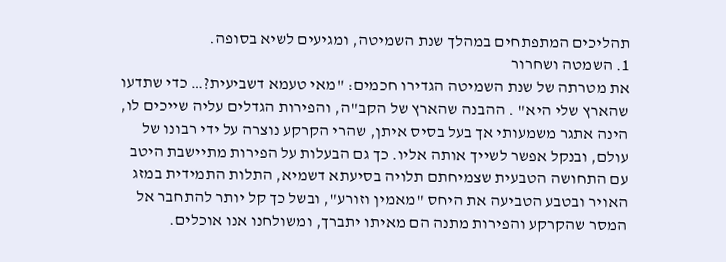תהליכים המתפתחים במהלך שנת השמיטה, ומגיעים לשיא בסופה.
1. השמטה ושחרור
את מטרתה של שנת השמיטה הגדירו חכמים: "מאי טעמא דשביעית?… כדי שתדעו שהארץ שלי היא" . ההבנה שהארץ של הקב"ה, והפירות הגדלים עליה שייכים לו, הינה אתגר משמעותי אך בעל בסיס איתן, שהרי הקרקע נוצרה על ידי רבונו של עולם, ובנקל אפשר לשייך אותה אליו. כך גם הבעלות על הפירות מתיישבת היטב עם התחושה הטבעית שצמיחתם תלויה בסיעתא דשמיא, התלות התמידית במזג האויר ובטבע הטביעה את היחס "מאמין וזורע", ובשל כך קל יותר להתחבר אל המסר שהקרקע והפירות מתנה הם מאיתו יתברך, ומשולחנו אנו אוכלים.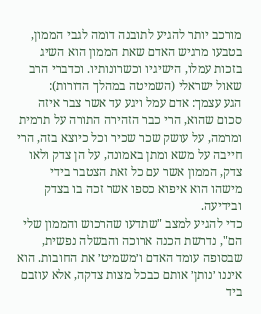מורכב יותר להגיע לתובנה דומה לגבי הממון, בטבעו מרגיש האדם שאת הממון הוא השיג בזכות עמלו, הישיגיו וכשרונותיו. וכדברי הרב שאול ישראלי (השמיטה במהלך הדורות):
הגע עצמך: אדם עמל ויגע עד אשר צבר איזה סכום שהוא, הרי כבר הזהירה התורה על תרמית ומרמה, על עושק שכר שכיר וכל כיוצא בזה, הרי חייבה על משא ומתן באמונה, על הן צדק ולאו צדק, הממון אשר עם כל זאת הצטבר בידי מישהו הוא איפוא כספו אשר זכה בו בצדק ובידיעה.
כדי להגיע למצב "שתדעו שהרכוש והממון שלי הם", נדרשת הכנה ארוכה והבשלה נפשית, שבסופה עומד האדם ו׳משמיט׳ את החובות. הוא איננו ׳נותן׳ אותם כבכל מצות צדקה, אלא עוזבם ביד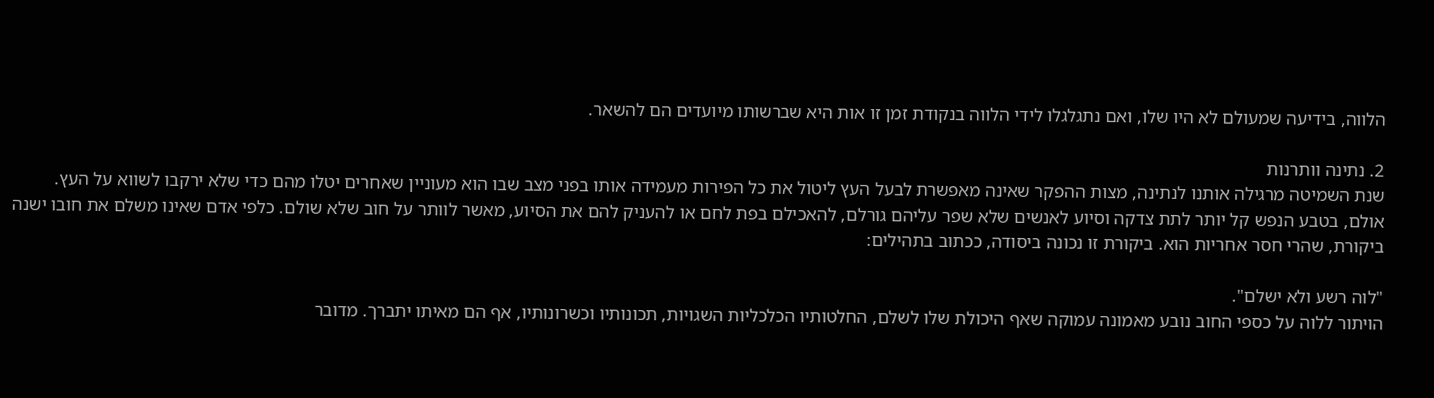הלווה, בידיעה שמעולם לא היו שלו, ואם נתגלגלו לידי הלווה בנקודת זמן זו אות היא שברשותו מיועדים הם להשאר.

2. נתינה וותרנות
שנת השמיטה מרגילה אותנו לנתינה, מצות ההפקר שאינה מאפשרת לבעל העץ ליטול את כל הפירות מעמידה אותו בפני מצב שבו הוא מעוניין שאחרים יטלו מהם כדי שלא ירקבו לשווא על העץ. אולם, בטבע הנפש קל יותר לתת צדקה וסיוע לאנשים שלא שפר עליהם גורלם, להאכילם בפת לחם או להעניק להם את הסיוע, מאשר לוותר על חוב שלא שולם. כלפי אדם שאינו משלם את חובו ישנה ביקורת, שהרי חסר אחריות הוא. ביקורת זו נכונה ביסודה, ככתוב בתהילים:

"לוה רשע ולא ישלם".
הויתור ללוה על כספי החוב נובע מאמונה עמוקה שאף היכולת שלו לשלם, החלטותיו הכלכליות השגויות, תכונותיו וכשרונותיו, אף הם מאיתו יתברך. מדובר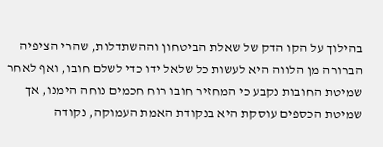בהילוך על הקו הדק של שאלת הביטחון וההשתדלות, שהרי הציפיה הברורה מן הלווה היא לעשות כל שלאל ידו כדי לשלם חובו, ואף לאחר שמיטת החובות נקבע כי המחזיר חובו רוח חכמים נוחה הימנו, אך שמיטת הכספים עוסקת היא בנקודת האמת העמוקה, נקודה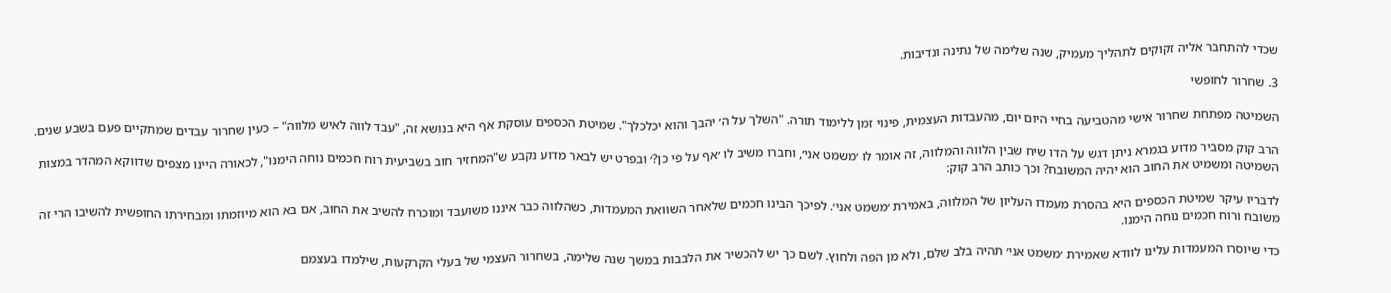שכדי להתחבר אליה זקוקים לתהליך מעמיק, שנה שלימה של נתינה ונדיבות.

3. שחרור לחופשי

השמיטה מפתחת שחרור אישי מהטביעה בחיי היום יום, מהעבדות העצמית, פינוי זמן ללימוד תורה. "השלך על ה׳ יהבך והוא יכלכלך". שמיטת הכספים עוסקת אף היא בנושא זה, "עבד לווה לאיש מלווה" – כעין שחרור עבדים שמתקיים פעם בשבע שנים.

הרב קוק מסביר מדוע בגמרא ניתן דגש על הדו שיח שבין הלווה והמלווה, זה אומר לו ׳משמט אני׳, וחברו משיב לו ׳אף על פי כן?׳ ובפרט יש לבאר מדוע נקבע ש"המחזיר חוב בשביעית רוח חכמים נוחה הימנו", לכאורה היינו מצפים שדווקא המהדר במצות השמיטה ומשמיט את החוב הוא יהיה המשובח? וכך כותב הרב קוק:

לדבריו עיקר שמיטת הכספים היא בהסרת מעמדו העליון של המלווה, באמירת ׳משמט אני׳. לפיכך הבינו חכמים שלאחר השוואת המעמדות, כשהלווה כבר איננו משועבד ומוכרח להשיב את החוב, אם בא הוא מיוזמתו ומבחירתו החופשית להשיבו הרי זה משובח ורוח חכמים נוחה הימנו.

כדי שיוסרו המעמדות עלינו לוודא שאמירת ׳משמט אני׳ תהיה בלב שלם, ולא מן הפה ולחוץ. לשם כך יש להכשיר את הלבבות במשך שנה שלימה, בשחרור העצמי של בעלי הקרקעות, שילמדו בעצמם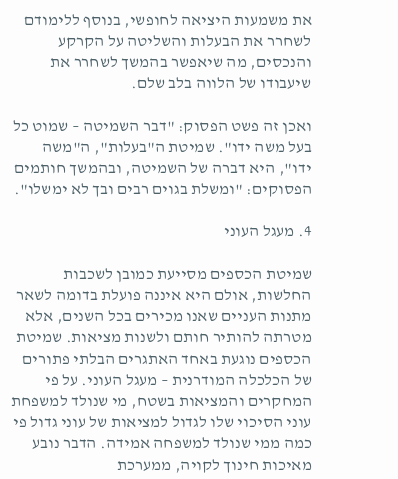את משמעות היציאה לחופשי, בנוסף ללימודם לשחרר את הבעלות והשליטה על הקרקע והנכסים, מה שיאפשר בהמשך לשחרר את שיעבודו של הלווה בלב שלם.

ואכן זה פשט הפסוק: "דבר השמיטה – שמוט כל בעל משה ידו". שמיטת ה"בעלות", ה"משה ידו", היא דברה של השמיטה, ובהמשך חותמים הפסוקים: "ומשלת בגוים רבים ובך לא ימשלו".

4. מעגל העוני

שמיטת הכספים מסייעת כמובן לשכבות החלשות, אולם היא איננה פועלת בדומה לשאר מתנות העניים שאנו מכירים בכל השנים, אלא מטרתה להותיר חותם ולשנות מציאות. שמיטת הכספים נוגעת באחד האתגרים הבלתי פתורים של הכלכלה המודרנית – מעגל העוני. על פי המחקרים והמציאות בשטח, מי שנולד למשפחת עוני הסיכוי שלו לגדול למציאות של עוני גדול פי כמה ממי שנולד למשפחה אמידה. הדבר נובע מאיכות חינוך לקויה, ממערכת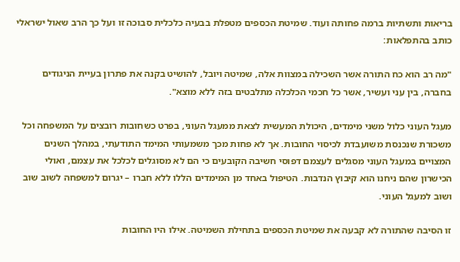בריאות ותשתיות ברמה פחותה ועוד. שמיטת הכספים מטפלת בבעיה כלכלית סבוכה זו ועל כך הרב שאול ישראלי כותב בהתפלאות:

"מה רב הוא כח התורה אשר השכילה במצוות אלה, שמיטה ויובל, להושיט בקנה את פתרון בעיית הניגודים בחברה, בין עני ועשיר, אשר כל חכמי הכלכלה מתלבטים בזה ללא מוצא".

מעגל העוני כלול משני מימדים, היכולת המעשית לצאת ממעגל העוני, בפרט כשחובות רובצים על המשפחה וכל משכורת שנכנסת משועבדת לכיסוי החובות. אך לא פחות מכך משמעותי המימד התודעתי, במהלך השנים המצויים במעגל העוני מסגלים לעצמם דפוסי חשיבה הקובעים כי הם לא מסוגלים לכלכל את עצמם, ואולי הכישרון שהם ניחנו הוא קיבוץ הנדבות. הטיפול באחד מן המימדים הללו ללא חברו – יגרום למשפחה לשוב שוב ושוב למעגל העוני.

זו הסיבה שהתורה לא קבעה את שמיטת הכספים בתחילת השמיטה. אילו היו החובות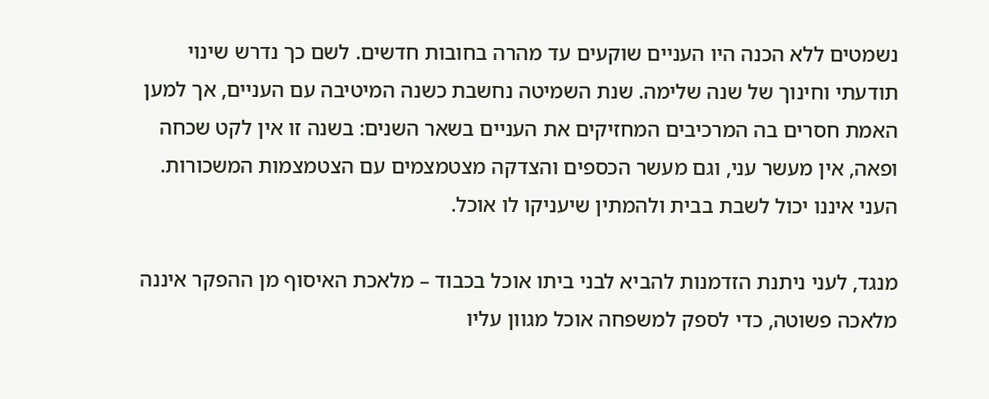נשמטים ללא הכנה היו העניים שוקעים עד מהרה בחובות חדשים. לשם כך נדרש שינוי תודעתי וחינוך של שנה שלימה. שנת השמיטה נחשבת כשנה המיטיבה עם העניים, אך למען האמת חסרים בה המרכיבים המחזיקים את העניים בשאר השנים: בשנה זו אין לקט שכחה ופאה, אין מעשר עני, וגם מעשר הכספים והצדקה מצטמצמים עם הצטמצמות המשכורות. העני איננו יכול לשבת בבית ולהמתין שיעניקו לו אוכל.

מנגד, לעני ניתנת הזדמנות להביא לבני ביתו אוכל בכבוד – מלאכת האיסוף מן ההפקר איננה מלאכה פשוטה, כדי לספק למשפחה אוכל מגוון עליו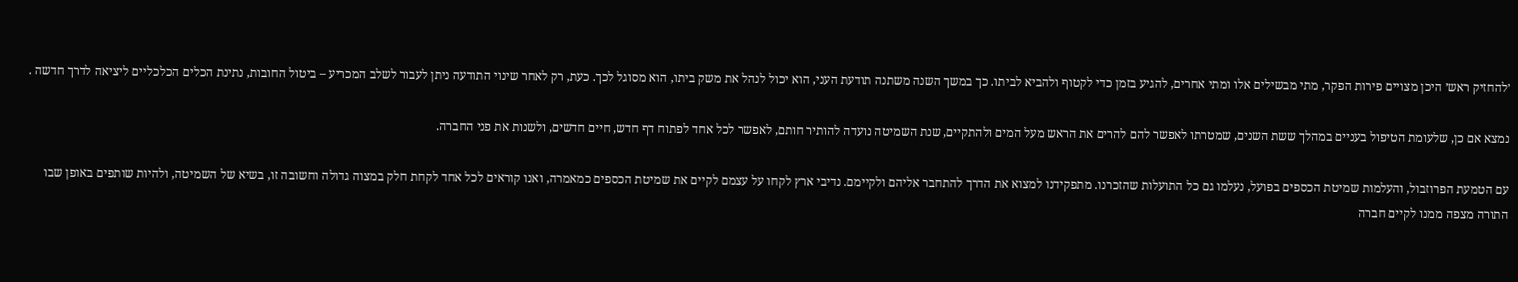׳להחזיק ראש׳ היכן מצויים פירות הפקר, מתי מבשילים אלו ומתי אחרים, להגיע בזמן כדי לקטוף ולהביא לביתו. כך במשך השנה משתנה תודעת העני, הוא יכול לנהל את משק ביתו, הוא מסוגל לכך. כעת, רק לאחר שינוי התודעה ניתן לעבור לשלב המכריע – ביטול החובות, נתינת הכלים הכלכליים ליציאה לדרך חדשה .

נמצא אם כן, שלעומת הטיפול בעניים במהלך ששת השנים, שמטרתו לאפשר להם להרים את הראש מעל המים ולהתקיים, שנת השמיטה נועדה להותיר חותם, לאפשר לכל אחד לפתוח דף חדש, חיים חדשים, ולשנות את פני החברה.

עם הטמעת הפרוזבול, והעלמות שמיטת הכספים בפועל, נעלמו גם כל התועלות שהזכרנו. מתפקידנו למצוא את הדרך להתחבר אליהם ולקיימם. נדיבי ארץ לקחו על עצמם לקיים את שמיטת הכספים כמאמרה, ואנו קוראים לכל אחד לקחת חלק במצוה גדולה וחשובה זו, בשיא של השמיטה, ולהיות שותפים באופן שבו התורה מצפה ממנו לקיים חברה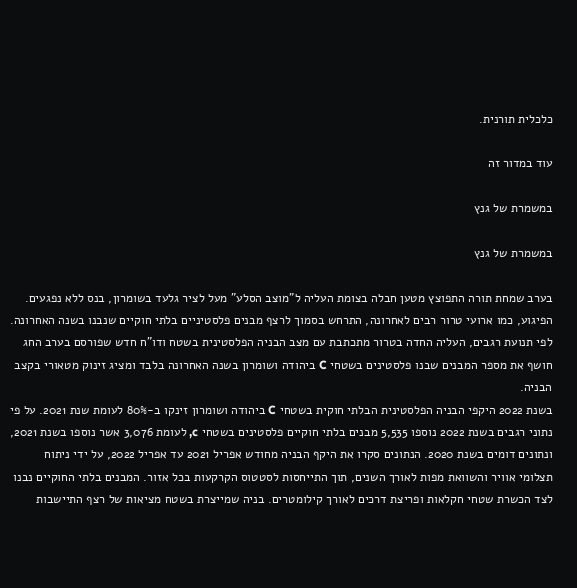כלכלית תורנית.

עוד במדור זה

במשמרת של גנץ

במשמרת של גנץ

בערב שמחת תורה התפוצץ מטען חבלה בצומת העליה ל"מוצב הסלע" מעל לציר גלעד בשומרון, בנס ללא נפגעים. הפיגוע, כמו ארועי טרור רבים לאחרונה, התרחש בסמוך לרצף מבנים פלסטיניים בלתי חוקיים שנבנו בשנה האחרונה. לפי תנועת רגבים, העליה החדה בטרור מתכתבת עם מצב הבניה הפלסטינית בשטח ודו"ח חדש שפורסם בערב החג חושף את מספר המבנים שבנו פלסטינים בשטחי C ביהודה ושומרון בשנה האחרונה בלבד ומציג זינוק מטאורי בקצב הבניה.
בשנת 2022 היקפי הבניה הפלסטינית הבלתי חוקית בשטחי C ביהודה ושומרון זינקו ב-80% לעומת שנת 2021. על פי נתוני רגבים בשנת 2022 נוספו 5,535 מבנים בלתי חוקיים פלסטינים בשטחי c, לעומת 3,076 אשר נוספו בשנת 2021, ונתונים דומים בשנת 2020. הנתונים סקרו את היקף הבניה מחודש אפריל 2021 עד אפריל 2022, על ידי ניתוח תצלומי אוויר והשוואת מפות לאורך השנים, תוך התייחסות לסטטוס הקרקעות בכל אזור. המבנים בלתי החוקיים נבנו לצד הכשרת שטחי חקלאות ופריצת דרכים לאורך קילומטרים. בניה שמייצרת בשטח מציאות של רצף התיישבות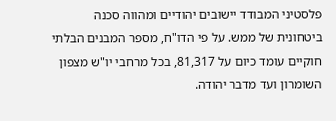פלסטיני המבודד יישובים יהודיים ומהווה סכנה ביטחונית של ממש. על פי הדו"ח, מספר המבנים הבלתי חוקיים עומד כיום על 81,317, בכל מרחבי יו"ש מצפון השומרון ועד מדבר יהודה.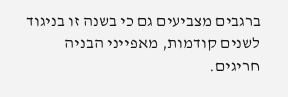ברגבים מצביעים גם כי בשנה זו בניגוד לשנים קודמות, מאפייני הבניה חריגים.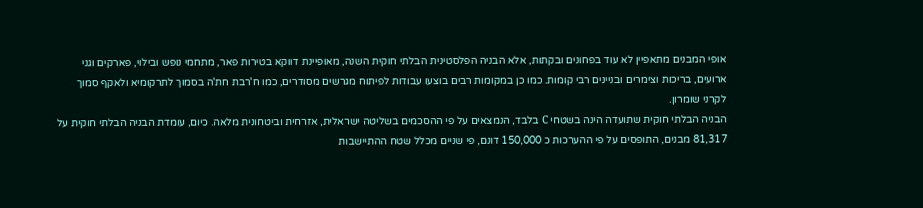אופי המבנים מתאפיין לא עוד בפחונים ובקתות, אלא הבניה הפלסטינית הבלתי חוקית השנה, מאופיינת דווקא בטירות פאר, מתחמי נופש ובילוי, פארקים וגני ארועים, בריכות וצימרים ובניינים רבי קומות. כמו כן במקומות רבים בוצעו עבודות לפיתוח מגרשים מסודרים, כמו ח'רבת חת'ה בסמוך לתרקומיא ולאקף סמוך לקרני שומרון.
הבניה הבלתי חוקית שתועדה הינה בשטחי C בלבד, הנמצאים על פי ההסכמים בשליטה ישראלית, אזרחית וביטחונית מלאה. כיום, עומדת הבניה הבלתי חוקית על 81,317 מבנים, התופסים על פי ההערכות כ 150,000 דונם, פי שניים מכלל שטח ההתיישבות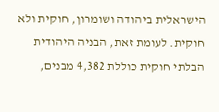הישראלית ביהודה ושומרון, חוקית ולא חוקית. לעומת זאת, הבניה היהודית הבלתי חוקית כוללת 4,382 מבנים,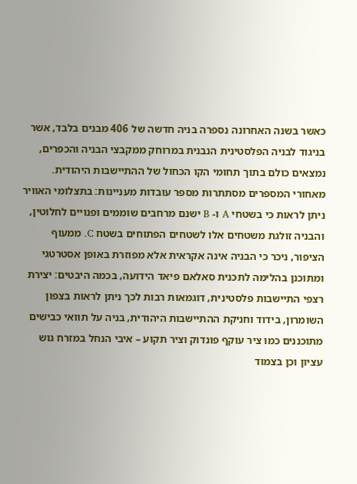כאשר בשנה האחרונה נספרה בניה חדשה של 406 מבנים בלבד, אשר בניגוד לבניה הפלסטינית הנבנית במרוחק ממקבצי הבניה והכפרים, נמצאים כולם בתוך תחומי הקו הכחול של ההתיישבות היהודית.
מאחורי המספרים מסתתרות מספר עובדות מעניינות: בתצלומי האוויר ניתן לראות כי בשטחי A ו- B ישנם מרחבים שוממים ופנויים לחלוטין, והבניה זולגת משטחים אלו לשטחים הפתוחים בשטח C. ממעוף הציפור, ניכר כי הבניה אינה אקראית אלא מפוזרת באופן אסטרטגי ומתוכנן בהלימה לתכנית סאלאם פיאד הידועה, בכמה היבטים: יצירת רצפי התיישבות פלסטינית, דוגמאות רבות לכך ניתן לראות בצפון השומרון, בידוד וחניקת ההתיישבות היהודית, בניה על תוואי כבישים מתוכננים כמו ציר עוקף פונדוק וציר תקוע – איבי הנחל במזרח גוש עציון וכן בצמוד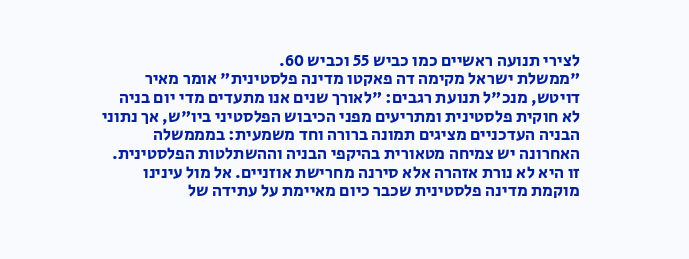לצירי תנועה ראשיים כמו כביש 55 וכביש 60.
"ממשלת ישראל מקימה דה פאקטו מדינה פלסטינית" אומר מאיר דויטש, מנכ"ל תנועת רגבים: "לאורך שנים אנו מתעדים מדי יום בניה לא חוקית פלסטינית ומתריעים מפני הכיבוש הפלסטיני ביו"ש, אך נתוני הבניה העדכניים מציגים תמונה ברורה וחד משמעית: במממשלה האחרונה יש צמיחה מטאורית בהיקפי הבניה וההשתלטות הפלסטינית. זו היא לא נורת אזהרה אלא סירנה מחרישת אוזניים. אל מול עינינו מוקמת מדינה פלסטינית שכבר כיום מאיימת על עתידה של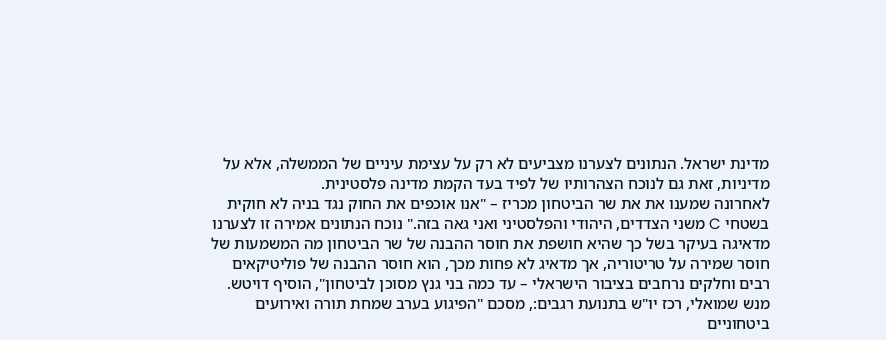מדינת ישראל. הנתונים לצערנו מצביעים לא רק על עצימת עיניים של הממשלה, אלא על מדיניות, זאת גם לנוכח הצהרותיו של לפיד בעד הקמת מדינה פלסטינית.
לאחרונה שמענו את את שר הביטחון מכריז – "אנו אוכפים את החוק נגד בניה לא חוקית בשטחי C משני הצדדים, היהודי והפלסטיני ואני גאה בזה." נוכח הנתונים אמירה זו לצערנו מדאיגה בעיקר בשל כך שהיא חושפת את חוסר ההבנה של שר הביטחון מה המשמעות של חוסר שמירה על טריטוריה, אך מדאיג לא פחות מכך, הוא חוסר ההבנה של פוליטיקאים רבים וחלקים נרחבים בציבור הישראלי – עד כמה בני גנץ מסוכן לביטחון", הוסיף דויטש.
מנש שמואלי, רכז יו"ש בתנועת רגבים:, מסכם "הפיגוע בערב שמחת תורה ואירועים ביטחוניים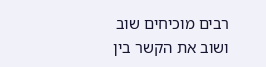רבים מוכיחים שוב ושוב את הקשר בין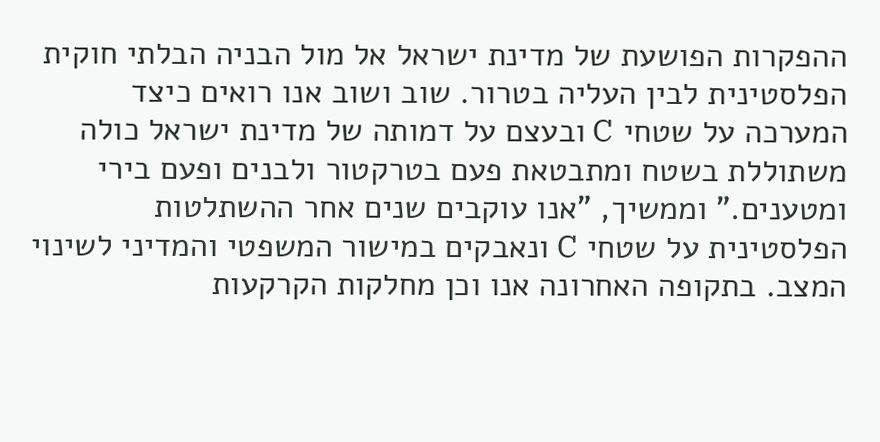ההפקרות הפושעת של מדינת ישראל אל מול הבניה הבלתי חוקית הפלסטינית לבין העליה בטרור. שוב ושוב אנו רואים כיצד המערכה על שטחי C ובעצם על דמותה של מדינת ישראל כולה משתוללת בשטח ומתבטאת פעם בטרקטור ולבנים ופעם בירי ומטענים." וממשיך, "אנו עוקבים שנים אחר ההשתלטות הפלסטינית על שטחי C ונאבקים במישור המשפטי והמדיני לשינוי המצב. בתקופה האחרונה אנו וכן מחלקות הקרקעות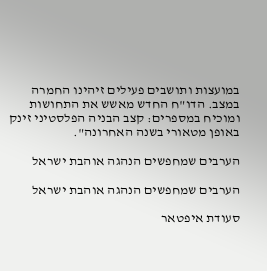במועצות ותושבים פעילים זיהינו החמרה במצב. הדו"ח החדש מאשש את התחושות ומוכיח במספרים: קצב הבניה הפלסטיני זינק באופן מטאורי בשנה האחרונה".

הערבים שמחפשים הנהגה אוהבת ישראל

הערבים שמחפשים הנהגה אוהבת ישראל

סעודת איפטאר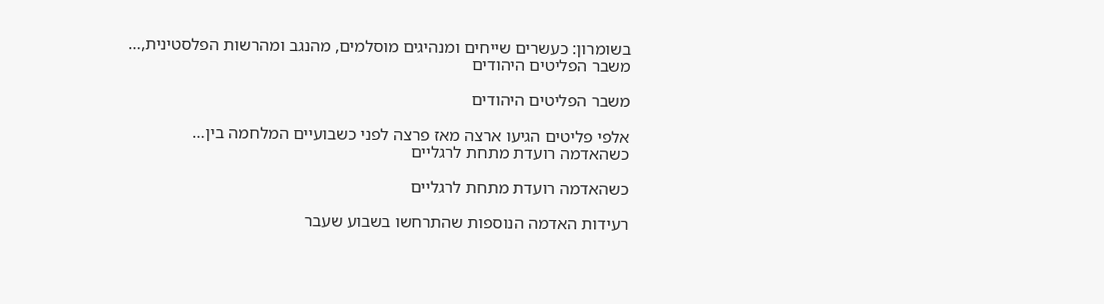בשומרון: כעשרים שייחים ומנהיגים מוסלמים, מהנגב ומהרשות הפלסטינית,…
משבר הפליטים היהודים

משבר הפליטים היהודים

אלפי פליטים הגיעו ארצה מאז פרצה לפני כשבועיים המלחמה בין…
כשהאדמה רועדת מתחת לרגליים

כשהאדמה רועדת מתחת לרגליים

רעידות האדמה הנוספות שהתרחשו בשבוע שעבר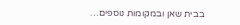בבית שאן ובמקומות נוספים…